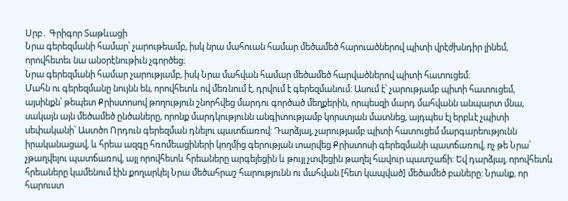Սրբ․ Գրիգոր Տաթևացի
Նրա գերեզմանի համար՝ չարութեամբ, իսկ նրա մահուան համար մեծամեծ հարուածներով պիտի վրէժխնդիր լինեմ, որովհետեւ նա անօրէնութիւն չգործեց։
Նրա գերեզմանի համար չարությամբ, իսկ Նրա մահվան համար մեծամեծ հարվածներով պիտի հատուցեմ։
Մահն ու գերեզմանը նույնն են, որովհետև ով մեռնում է, դրվում է գերեզմանում: Ասում է՝ չարությամբ պիտի հատուցեմ, այսինքն՝ թեպետ Քրիստոսով թողություն շնորհվեց մարդու գործած մեղքերին, որպեսզի մարդ մահվանն անպարտ մնա, սակայն այն մեծամեծ ընծաները, որոնք մարդկությունն անգիտությամբ կորստյան մատնեց, այդպես էլ երբևէ չպիտի սեփականի՝ Աստծո Որդուն գերեզման դնելու պատճառով: Դարձյալ, չարությամբ պիտի հատուցեմ մարգարեությունն իրականացավ, և հրեա ազգը հռոմեացիների կողմից գերության տարվեց Քրիստոսի գերեզմանի պատճառով, ոչ թե Նրա՝ չթաղվելու պատճառով, այլ որովհետև հրեաները արգելեցին և թույլ չտվեցին թաղել հավուր պատշաճի: Եվ դարձյալ, որովհետև հրեաները կամենում էին քողարկել Նրա մեծահրաշ հարությունն ու մահվան [հետ կապված] մեծամեծ բաները: Նրանք, որ հարուստ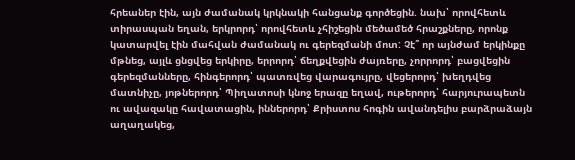հրեաներ էին, այն ժամանակ կրկնակի հանցանք գործեցին. նախ՝ որովհետև տիրասպան եղան, երկրորդ՝ որովհետև չհիշեցին մեծամեծ հրաշքները, որոնք կատարվել էին մահվան ժամանակ ու գերեզմանի մոտ: Չէ՞ որ այնժամ երկինքը մթնեց, այլև ցնցվեց երկիրը, երրորդ՝ ճեղքվեցին ժայռերը, չորրորդ՝ բացվեցին գերեզմանները, հինգերորդ՝ պատռվեց վարագույրը, վեցերորդ՝ խեղդվեց մատնիչը, յոթներորդ՝ Պիղատոսի կնոջ երազը եղավ, ութերորդ՝ հարյուրապետն ու ավազակը հավատացին, իններորդ՝ Քրիստոս հոգին ավանդելիս բարձրաձայն աղաղակեց,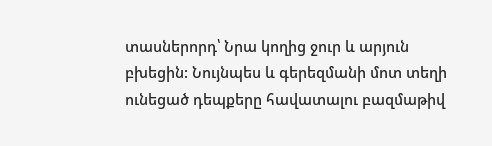տասներորդ՝ Նրա կողից ջուր և արյուն բխեցին: Նույնպես և գերեզմանի մոտ տեղի ունեցած դեպքերը հավատալու բազմաթիվ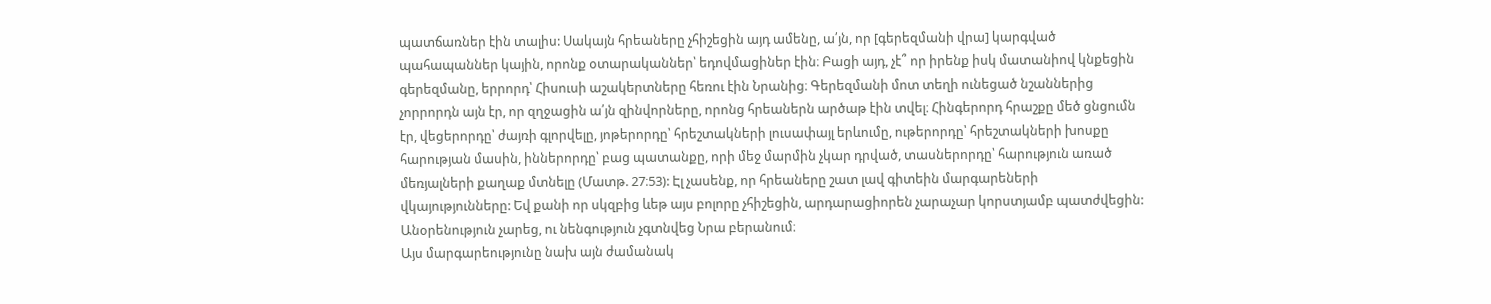պատճառներ էին տալիս: Սակայն հրեաները չհիշեցին այդ ամենը, ա՛յն, որ [գերեզմանի վրա] կարգված պահապաններ կային, որոնք օտարականներ՝ եդովմացիներ էին։ Բացի այդ, չէ՞ որ իրենք իսկ մատանիով կնքեցին գերեզմանը, երրորդ՝ Հիսուսի աշակերտները հեռու էին Նրանից։ Գերեզմանի մոտ տեղի ունեցած նշաններից չորրորդն այն էր, որ զղջացին ա՛յն զինվորները, որոնց հրեաներն արծաթ էին տվել։ Հինգերորդ հրաշքը մեծ ցնցումն էր, վեցերորդը՝ ժայռի գլորվելը, յոթերորդը՝ հրեշտակների լուսափայլ երևումը, ութերորդը՝ հրեշտակների խոսքը հարության մասին, իններորդը՝ բաց պատանքը, որի մեջ մարմին չկար դրված, տասներորդը՝ հարություն առած մեռյալների քաղաք մտնելը (Մատթ. 27։53): Էլ չասենք, որ հրեաները շատ լավ գիտեին մարգարեների վկայությունները: Եվ քանի որ սկզբից ևեթ այս բոլորը չհիշեցին, արդարացիորեն չարաչար կորստյամբ պատժվեցին:
Անօրենություն չարեց, ու նենգություն չգտնվեց Նրա բերանում։
Այս մարգարեությունը նախ այն ժամանակ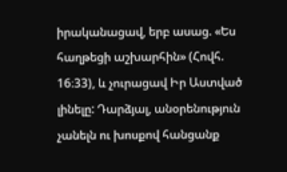իրականացավ, երբ ասաց. «Ես հաղթեցի աշխարհին» (Հովհ. 16։33), և չուրացավ Իր Աստված լինելը: Դարձյալ, անօրենություն չանելն ու խոսքով հանցանք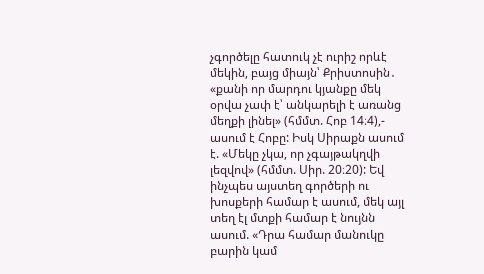չգործելը հատուկ չէ ուրիշ որևէ մեկին, բայց միայն՝ Քրիստոսին․ «քանի որ մարդու կյանքը մեկ օրվա չափ է՝ անկարելի է առանց մեղքի լինել» (հմմտ. Հոբ 14։4),- ասում է Հոբը: Իսկ Սիրաքն ասում է. «Մեկը չկա, որ չգայթակղվի լեզվով» (հմմտ. Սիր. 20։20): Եվ ինչպես այստեղ գործերի ու խոսքերի համար է ասում, մեկ այլ տեղ էլ մտքի համար է նույնն ասում. «Դրա համար մանուկը բարին կամ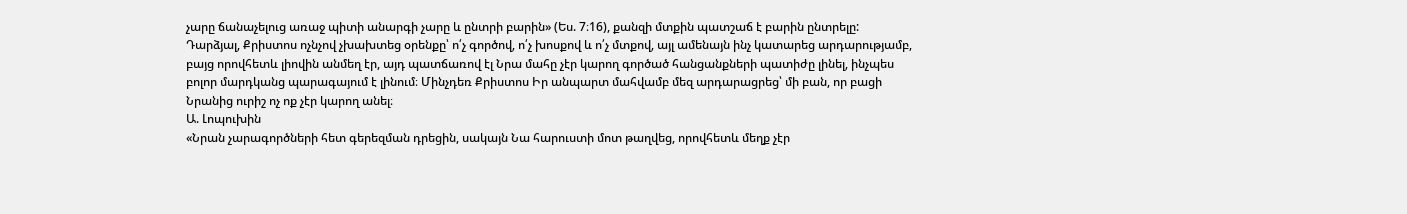չարը ճանաչելուց առաջ պիտի անարգի չարը և ընտրի բարին» (Ես. 7։16), քանզի մտքին պատշաճ է բարին ընտրելը: Դարձյալ, Քրիստոս ոչնչով չխախտեց օրենքը՝ ո՛չ գործով, ո՛չ խոսքով և ո՛չ մտքով, այլ ամենայն ինչ կատարեց արդարությամբ, բայց որովհետև լիովին անմեղ էր, այդ պատճառով էլ Նրա մահը չէր կարող գործած հանցանքների պատիժը լինել, ինչպես բոլոր մարդկանց պարագայում է լինում։ Մինչդեռ Քրիստոս Իր անպարտ մահվամբ մեզ արդարացրեց՝ մի բան, որ բացի Նրանից ուրիշ ոչ ոք չէր կարող անել։
Ա. Լոպուխին
«Նրան չարագործների հետ գերեզման դրեցին, սակայն Նա հարուստի մոտ թաղվեց, որովհետև մեղք չէր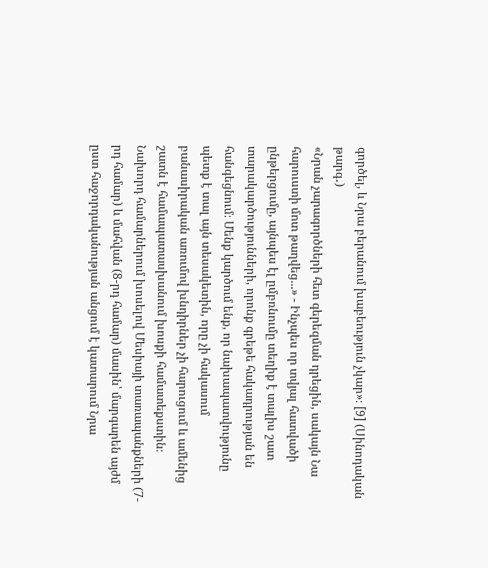գործել, և Նրա բերանում խաբեություն չկար»։ [9] (Սինոդական թարգ․)
«Նրան չարագործների հետ գերեզման դրեցին, սակայն Նա հարուստի մոտ թաղվեց...» - Ինչպես որ տվյալ հատվածի ընթերցումը, այնպես էլ ըմբռնումը տեղիք է տալիս շատ տարակարծությունների, որոնք գրեթե հակադրության են հանգեցնում։ Մենք կարծում ենք, որ նախապատվությունը պետք է տալ այն տեսակետին, որը չի հակասում բանասիրական առումով խնդիրներ չի հարուցում և ամենից շատն է համապատասխանում խոսքի համատեքստին։ Նախորդ համարներում խոսելով Մեսիայի տառապանքների (7-րդ համար) և մահվան (8-րդ համար) մասին՝ մարգարեն այժմ ըստ հաջորդականության անցում է կատարում Նրա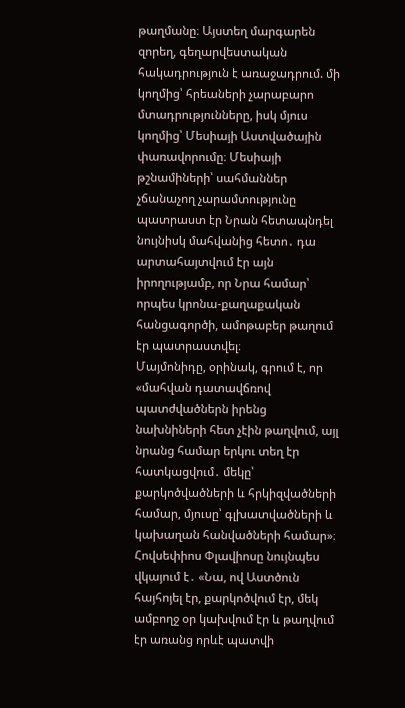թաղմանը։ Այստեղ մարգարեն զորեղ, գեղարվեստական հակադրություն է առաջադրում. մի կողմից՝ հրեաների չարաբարո մտադրությունները, իսկ մյուս կողմից՝ Մեսիայի Աստվածային փառավորումը։ Մեսիայի թշնամիների՝ սահմաններ չճանաչող չարամտությունը պատրաստ էր Նրան հետապնդել նույնիսկ մահվանից հետո․ դա արտահայտվում էր այն իրողությամբ, որ Նրա համար՝ որպես կրոնա-քաղաքական հանցագործի, ամոթաբեր թաղում էր պատրաստվել։
Մայմոնիդը, օրինակ, գրում է, որ «մահվան դատավճռով պատժվածներն իրենց նախնիների հետ չէին թաղվում, այլ նրանց համար երկու տեղ էր հատկացվում․ մեկը՝ քարկոծվածների և հրկիզվածների համար, մյուսը՝ գլխատվածների և կախաղան հանվածների համար»։ Հովսեփիոս Փլավիոսը նույնպես վկայում է․ «Նա, ով Աստծուն հայհոյել էր, քարկոծվում էր, մեկ ամբողջ օր կախվում էր և թաղվում էր առանց որևէ պատվի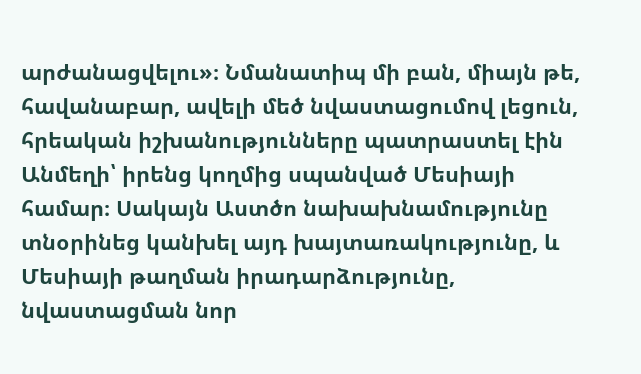արժանացվելու»։ Նմանատիպ մի բան, միայն թե, հավանաբար, ավելի մեծ նվաստացումով լեցուն, հրեական իշխանությունները պատրաստել էին Անմեղի՝ իրենց կողմից սպանված Մեսիայի համար։ Սակայն Աստծո նախախնամությունը տնօրինեց կանխել այդ խայտառակությունը, և Մեսիայի թաղման իրադարձությունը, նվաստացման նոր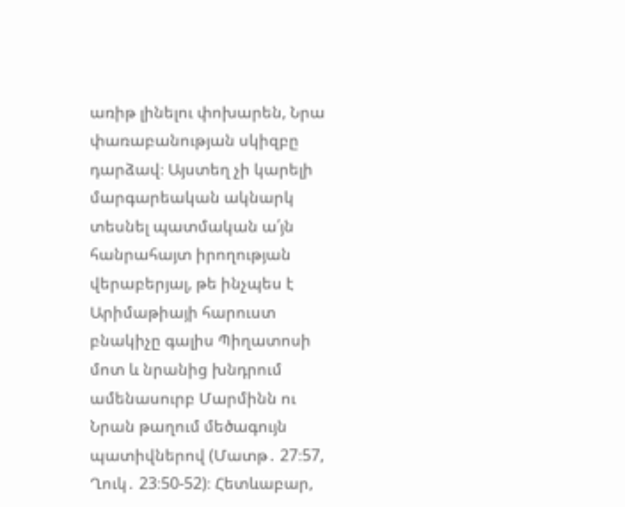առիթ լինելու փոխարեն, Նրա փառաբանության սկիզբը դարձավ։ Այստեղ չի կարելի մարգարեական ակնարկ տեսնել պատմական ա՛յն հանրահայտ իրողության վերաբերյալ, թե ինչպես է Արիմաթիայի հարուստ բնակիչը գալիս Պիղատոսի մոտ և նրանից խնդրում ամենասուրբ Մարմինն ու Նրան թաղում մեծագույն պատիվներով (Մատթ․ 27։57, Ղուկ․ 23։50-52)։ Հետևաբար,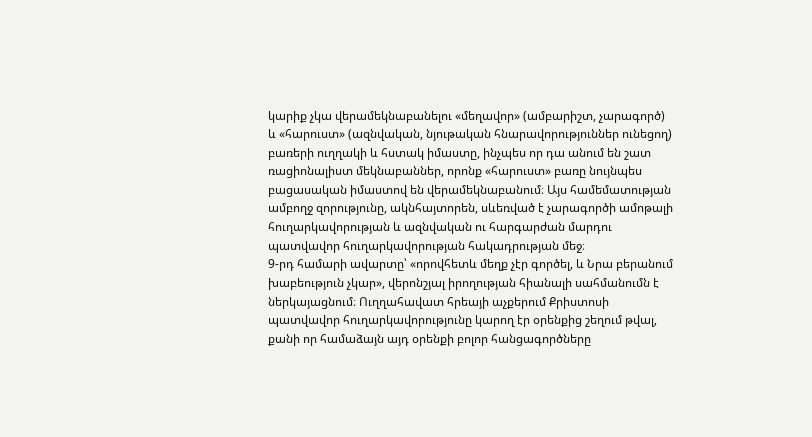կարիք չկա վերամեկնաբանելու «մեղավոր» (ամբարիշտ, չարագործ) և «հարուստ» (ազնվական, նյութական հնարավորություններ ունեցող) բառերի ուղղակի և հստակ իմաստը, ինչպես որ դա անում են շատ ռացիոնալիստ մեկնաբաններ, որոնք «հարուստ» բառը նույնպես բացասական իմաստով են վերամեկնաբանում։ Այս համեմատության ամբողջ զորությունը, ակնհայտորեն, սևեռված է չարագործի ամոթալի հուղարկավորության և ազնվական ու հարգարժան մարդու պատվավոր հուղարկավորության հակադրության մեջ։
9-րդ համարի ավարտը՝ «որովհետև մեղք չէր գործել, և Նրա բերանում խաբեություն չկար», վերոնշյալ իրողության հիանալի սահմանումն է ներկայացնում։ Ուղղահավատ հրեայի աչքերում Քրիստոսի պատվավոր հուղարկավորությունը կարող էր օրենքից շեղում թվալ, քանի որ համաձայն այդ օրենքի բոլոր հանցագործները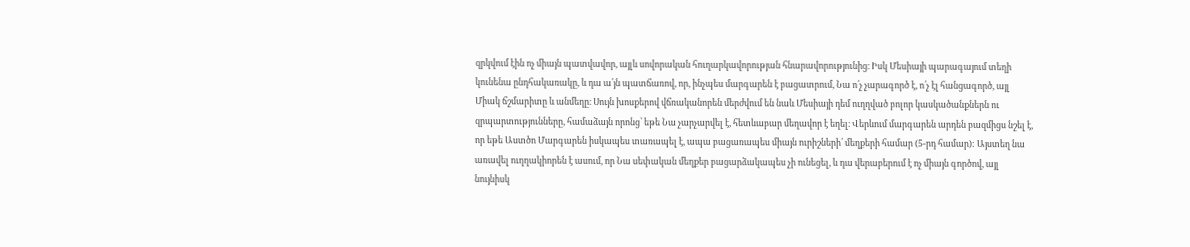զրկվում էին ոչ միայն պատվավոր, այլև սովորական հուղարկավորության հնարավորությունից։ Իսկ Մեսիայի պարագայում տեղի կունենա ընդհակառակը, և դա ա՛յն պատճառով, որ, ինչպես մարգարեն է բացատրում, Նա ո՛չ չարագործ է, ո՛չ էլ հանցագործ, այլ Միակ ճշմարիտը և անմեղը։ Սույն խոսքերով վճռականորեն մերժվում են նաև Մեսիայի դեմ ուղղված բոլոր կասկածանքներն ու զրպարտությունները, համաձայն որոնց՝ եթե Նա չարչարվել է, հետևաբար մեղավոր է եղել։ Վերևում մարգարեն արդեն բազմիցս նշել է, որ եթե Աստծո Մարգարեն իսկապես տառապել է, ապա բացառապես միայն ուրիշների՛ մեղքերի համար (5-րդ համար): Այստեղ նա առավել ուղղակիորեն է ասում, որ Նա սեփական մեղքեր բացարձակապես չի ունեցել, և դա վերաբերում է ոչ միայն գործով, այլ նույնիսկ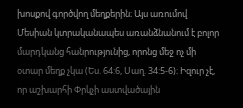խոսքով գործվող մեղքերին։ Այս առումով Մեսիան կտրականապես առանձնանում է բոլոր մարդկանց հանրությունից, որոնց մեջ ոչ մի օտար մեղք չկա (Ես. 64:6, Սաղ. 34:5-6)։ Իզուր չէ, որ աշխարհի Փրկչի աստվածային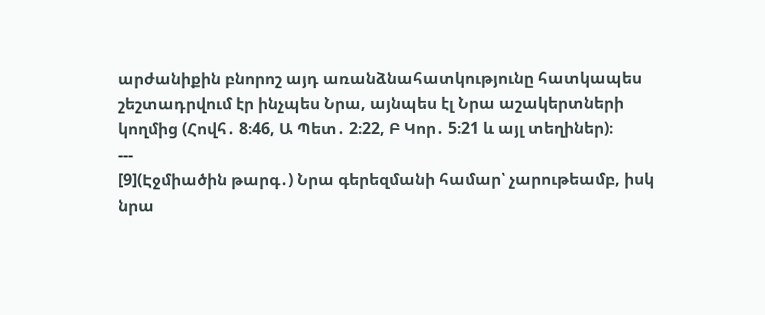արժանիքին բնորոշ այդ առանձնահատկությունը հատկապես շեշտադրվում էր ինչպես Նրա, այնպես էլ Նրա աշակերտների կողմից (Հովհ․ 8։46, Ա Պետ․ 2։22, Բ Կոր․ 5։21 և այլ տեղիներ)։
---
[9](Էջմիածին թարգ․) Նրա գերեզմանի համար՝ չարութեամբ, իսկ նրա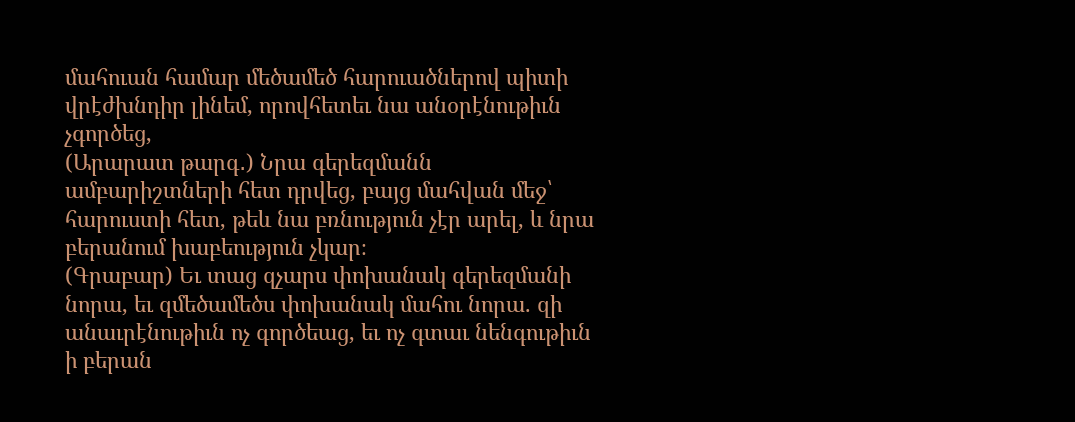մահուան համար մեծամեծ հարուածներով պիտի վրէժխնդիր լինեմ, որովհետեւ նա անօրէնութիւն չգործեց,
(Արարատ թարգ․) Նրա գերեզմանն ամբարիշտների հետ դրվեց, բայց մահվան մեջ՝ հարուստի հետ, թեև նա բռնություն չէր արել, և նրա բերանում խաբեություն չկար։
(Գրաբար) Եւ տաց զչարս փոխանակ գերեզմանի նորա, եւ զմեծամեծս փոխանակ մահու նորա. զի անաւրէնութիւն ոչ գործեաց, եւ ոչ գտաւ նենգութիւն ի բերան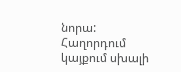նորա:
Հաղորդում կայքում սխալի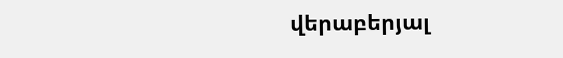վերաբերյալ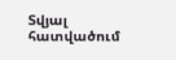Տվյալ հատվածում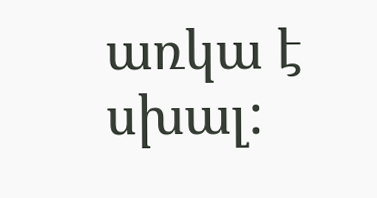առկա է սխալ: